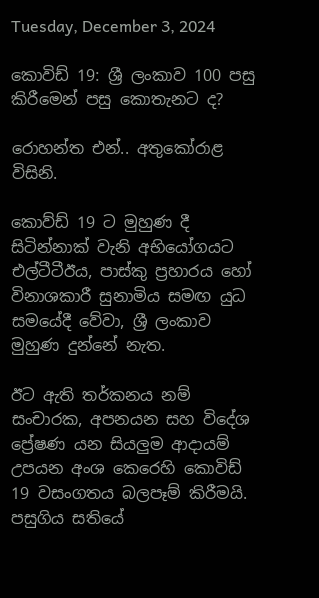Tuesday, December 3, 2024

කොවිඩ් 19: ශ්‍රී ලංකාව 100 පසු කිරීමෙන් පසු කොතැනට ද?

රොහන්ත එන්.. අතුකෝරාළ විසිනි.

කොව්ඩ් 19 ට මුහුණ දී සිටින්නාක් වැනි අභියෝගයට එල්ටීටීඊය, පාස්කු ප්‍රහාරය හෝ විනාශකාරී සුනාමිය සමඟ යුධ සමයේදී වේවා, ශ්‍රී ලංකාව මුහුණ දුන්නේ නැත.

ඊට ඇති තර්කනය නම් සංචාරක, අපනයන සහ විදේශ ප්‍රේෂණ යන සියලුම ආදායම් උපයන අංශ කෙරෙහි කොවිඩ් 19 වසංගතය බලපෑම් කිරීමයි. පසුගිය සතියේ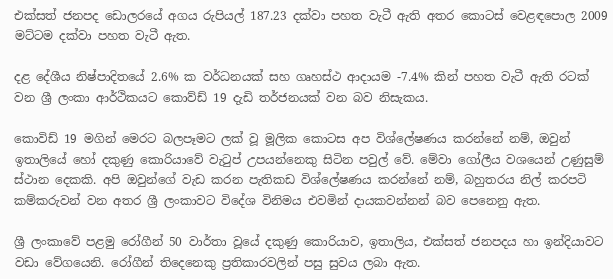එක්සත් ජනපද ඩොලරයේ අගය රුපියල් 187.23 දක්වා පහත වැටී ඇති අතර කොටස් වෙළඳපොල 2009 මට්ටම දක්වා පහත වැටී ඇත.

දළ දේශීය නිෂ්පාදිතයේ 2.6% ක වර්ධනයක් සහ ගෘහස්ථ ආදායම -7.4% කින් පහත වැටී ඇති රටක් වන ශ්‍රී ලංකා ආර්ථිකයට කොව්ඩ් 19 දැඩි තර්ජනයක් වන බව නිසැකය.

කොවිඩ් 19 මගින් මෙරට බලපෑමට ලක් වූ මූලික කොටස අප විශ්ලේෂණය කරන්නේ නම්, ඔවුන් ඉතාලියේ හෝ දකුණු කොරියාවේ වැටුප් උපයන්නෙකු සිටින පවුල් වේ. මේවා ගෝලීය වශයෙන් උණුසුම් ස්ථාන දෙකකි. අපි ඔවුන්ගේ වැඩ කරන පැතිකඩ විශ්ලේෂණය කරන්නේ නම්, බහුතරය නිල් කරපටි කම්කරුවන් වන අතර ශ්‍රී ලංකාවට විදේශ විනිමය එවමින් දායකවන්නන් බව පෙනෙනු ඇත.

ශ්‍රී ලංකාවේ පළමු රෝගීන් 50 වාර්තා වූයේ දකුණු කොරියාව, ඉතාලිය, එක්සත් ජනපදය හා ඉන්දියාවට වඩා වේගයෙනි. රෝගීන් තිදෙනෙකු ප්‍රතිකාරවලින් පසු සුවය ලබා ඇත.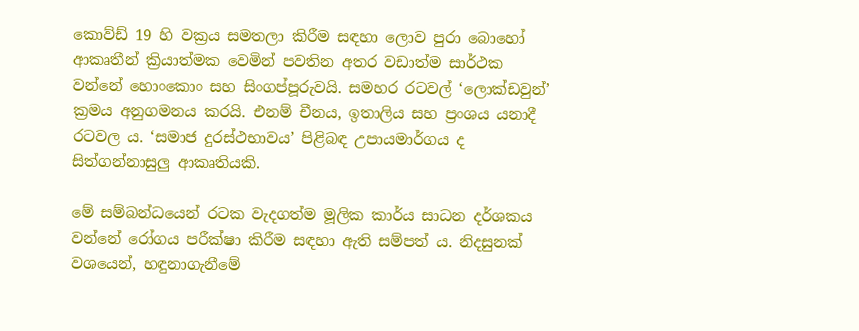කොව්ඩ් 19 හි වක්‍රය සමතලා කිරීම සඳහා ලොව පුරා බොහෝ ආකෘතීන් ක්‍රියාත්මක වෙමින් පවතින අතර වඩාත්ම සාර්ථක වන්නේ හොංකොං සහ සිංගප්පූරුවයි. සමහර රටවල් ‘ලොක්ඩවුන්’ ක්‍රමය අනුගමනය කරයි. එනම් චීනය, ඉතාලිය සහ ප්‍රංශය යනාදී රටවල ය. ‘සමාජ දුරස්ථභාවය’ පිළිබඳ උපායමාර්ගය ද සිත්ගන්නාසුලු ආකෘතියකි.

මේ සම්බන්ධයෙන් රටක වැදගත්ම මූලික කාර්ය සාධන දර්ශකය වන්නේ රෝගය පරීක්ෂා කිරීම සඳහා ඇති සම්පත් ය. නිදසුනක් වශයෙන්, හඳුනාගැනීමේ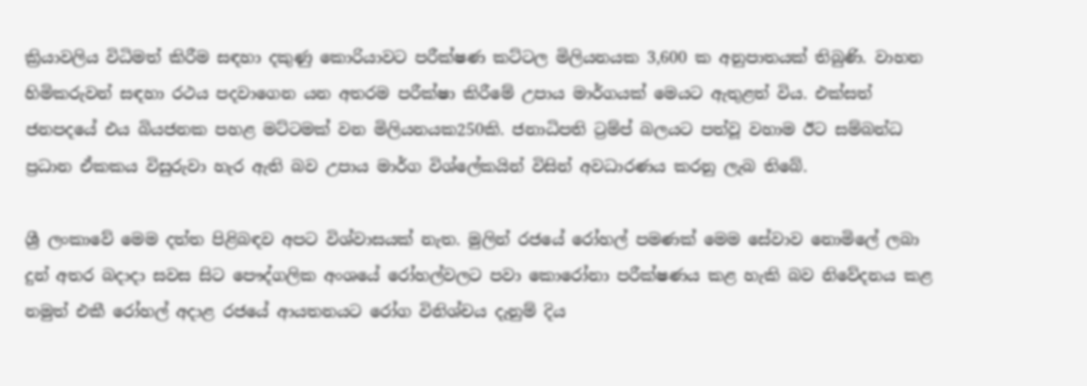ක්‍රියාවලිය විධිමත් කිරීම සඳහා දකුණු කොරියාවට පරීක්ෂණ කට්ටල මිලියනයක 3,600 ක අනුපාතයක් තිබුණි. වාහන හිමිකරුවන් සඳහා රථය පදවාගෙන යන අතරම පරීක්ෂා කිරීමේ උපාය මාර්ගයක් මෙයට ඇතුළත් විය. එක්සත් ජනපදයේ එය බියජනක පහළ මට්ටමක් වන මිලියනයක250කි. ජනාධිපති ට්‍රම්ප් බලයට පත්වූ වහාම ඊට සම්බන්ධ ප්‍රධාන ඒකකය විසුරුවා හැර ඇති බව උපාය මාර්ග විශ්ලේකයින් විසින් අවධාරණය කරනු ලැබ තිබේ.

ශ්‍රී ලංකාවේ මෙම දත්ත පිළිබඳව අපට විශ්වාසයක් නැත. මුලින් රජයේ රෝහල් පමණක් මෙම සේවාව නොමිලේ ලබා දුන් අතර බදාදා සවස සිට පෞද්ගලික අංශයේ රෝහල්වලට පවා කොරෝනා පරීක්ෂණය කළ හැකි බව නිවේදනය කළ නමුත් එකී රෝහල් අදාළ රජයේ ආයතනයට රෝග විනිශ්චය දැනුම් දිය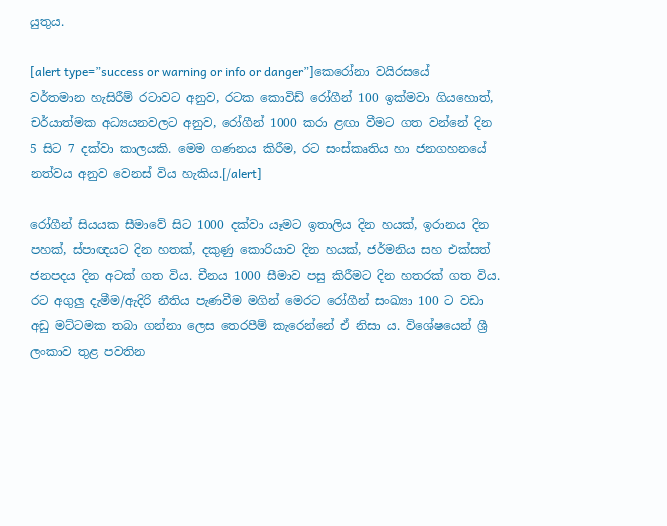යුතුය.

[alert type=”success or warning or info or danger”]කෙරෝනා වයිරසයේ වර්තමාන හැසිරීම් රටාවට අනුව, රටක කොවිඩ් රෝගීන් 100 ඉක්මවා ගියහොත්, චර්යාත්මක අධ්‍යයනවලට අනුව, රෝගීන් 1000 කරා ළඟා වීමට ගත වන්නේ දින 5 සිට 7 දක්වා කාලයකි. මෙම ගණනය කිරීම, රට සංස්කෘතිය හා ජනගහනයේ නත්වය අනුව වෙනස් විය හැකිය.[/alert]

රෝගීන් සියයක සීමාවේ සිට 1000 දක්වා යෑමට ඉතාලිය දින හයක්, ඉරානය දින පහක්, ස්පාඥයට දින හතක්, දකුණු කොරියාව දින හයක්, ජර්මනිය සහ එක්සත් ජනපදය දින අටක් ගත විය. චීනය 1000 සීමාව පසු කිරීමට දින හතරක් ගත විය. රට අගුලු දැමීම/ඇදිරි නීතිය පැණවීම මගින් මෙරට රෝගීන් සංඛ්‍යා 100 ට වඩා අඩු මට්ටමක තබා ගන්නා ලෙස තෙරපීම් කැරෙන්නේ ඒ නිසා ය. විශේෂයෙන් ශ්‍රී ලංකාව තුළ පවතින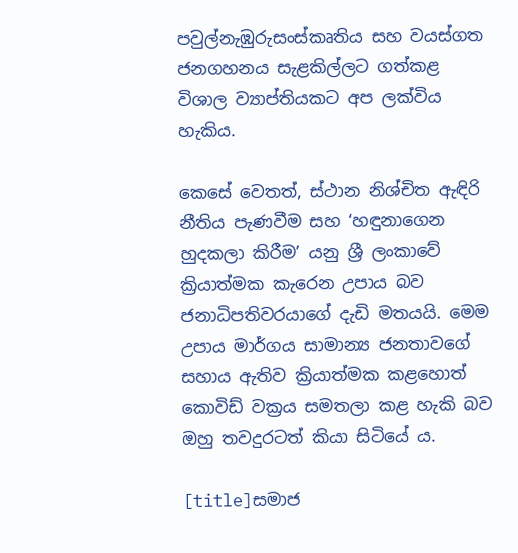පවුල්නැඹුරුසංස්කෘතිය සහ වයස්ගත ජනගහනය සැළකිල්ලට ගත්කළ විශාල ව්‍යාප්තියකට අප ලක්විය හැකිය.

කෙසේ වෙතත්, ස්ථාන නිශ්චිත ඇඳිරි නීතිය පැණවීම සහ ‘හඳුනාගෙන හුදකලා කිරීම’ යනු ශ්‍රී ලංකාවේ ක්‍රියාත්මක කැරෙන උපාය බව ජනාධිපතිවරයාගේ දැඩි මතයයි. මෙම උපාය මාර්ගය සාමාන්‍ය ජනතාවගේ සහාය ඇතිව ක්‍රියාත්මක කළහොත් කොවිඩ් වක්‍රය සමතලා කළ හැකි බව ඔහු තවදුරටත් කියා සිටියේ ය.

[title]සමාජ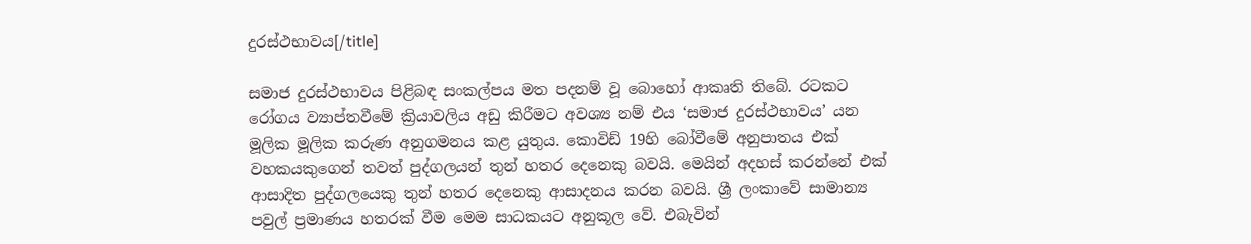දුරස්ථභාවය[/title]

සමාජ දුරස්ථභාවය පිළිබඳ සංකල්පය මත පදනම් වූ බොහෝ ආකෘති තිබේ. රටකට රෝගය ව්‍යාප්තවීමේ ක්‍රියාවලිය අඩු කිරීමට අවශ්‍ය නම් එය ‘සමාජ දුරස්ථභාවය’ යන මූලික මූලික කරුණ අනුගමනය කළ යුතුය. කොවිඩ් 19හි බෝවීමේ අනුපාතය එක් වහකයකුගෙන් තවත් පුද්ගලයන් තුන් හතර දෙනෙකු බවයි. මෙයින් අදහස් කරන්නේ එක් ආසාදිත පුද්ගලයෙකු තුන් හතර දෙනෙකු ආසාදනය කරන බවයි. ශ්‍රී ලංකාවේ සාමාන්‍ය පවුල් ප්‍රමාණය හතරක් වීම මෙම සාධකයට අනුකූල වේ. එබැවින්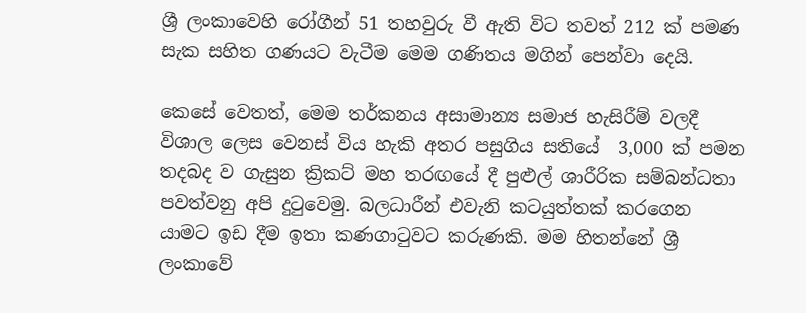ශ්‍රී ලංකාවෙහි රෝගීන් 51 තහවුරු වී ඇති විට තවත් 212 ක් පමණ සැක සහිත ගණයට වැටීම මෙම ගණිතය මගින් පෙන්වා දෙයි.

කෙසේ වෙතත්, මෙම තර්කනය අසාමාන්‍ය සමාජ හැසිරීම් වලදී විශාල ලෙස වෙනස් විය හැකි අතර පසුගිය සතියේ  3,000 ක් පමන තදබද ව ගැසුන ක්‍රිකට් මහ තරඟයේ දී පුළුල් ශාරීරික සම්බන්ධතා පවත්වනු අපි දුටුවෙමු. බලධාරීන් එවැනි කටයුත්තක් කරගෙන යාමට ඉඩ දීම ඉතා කණගාටුවට කරුණකි. මම හිතන්නේ ශ්‍රී ලංකාවේ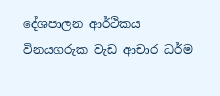දේශපාලන ආර්ථිකය විනයගරුක වැඩ ආචාර ධර්ම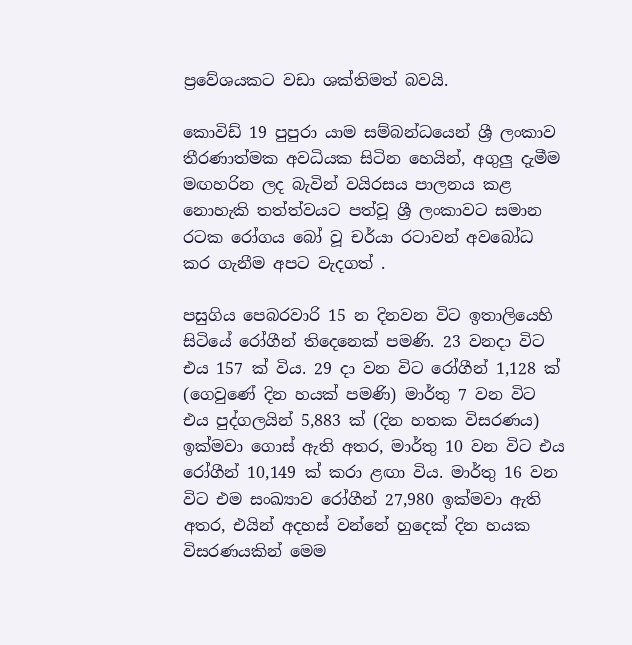ප්‍රවේශයකට වඩා ශක්තිමත් බවයි.

කොවිඩ් 19 පුපුරා යාම සම්බන්ධයෙන් ශ්‍රී ලංකාව තීරණාත්මක අවධියක සිටින හෙයින්, අගුලු දැමීම මඟහරින ලද බැවින් වයිරසය පාලනය කළ නොහැකි තත්ත්වයට පත්වූ ශ්‍රී ලංකාවට සමාන රටක රෝගය බෝ වූ චර්යා රටාවන් අවබෝධ කර ගැනීම අපට වැදගත් .

පසුගිය පෙබරවාරි 15 න දිනවන විට ඉතාලියෙහි සිටියේ රෝගීන් තිදෙනෙක් පමණි. 23 වනදා විට එය 157 ක් විය. 29 දා වන විට රෝගීන් 1,128 ක් (ගෙවුණේ දින හයක් පමණි) මාර්තු 7 වන විට එය පුද්ගලයින් 5,883 ක් (දින හතක විසරණය) ඉක්මවා ගොස් ඇති අතර, මාර්තු 10 වන විට එය රෝගීන් 10,149 ක් කරා ළඟා විය. මාර්තු 16 වන විට එම සංඛ්‍යාව රෝගීන් 27,980 ඉක්මවා ඇති අතර, එයින් අදහස් වන්නේ හුදෙක් දින හයක විසරණයකින් මෙම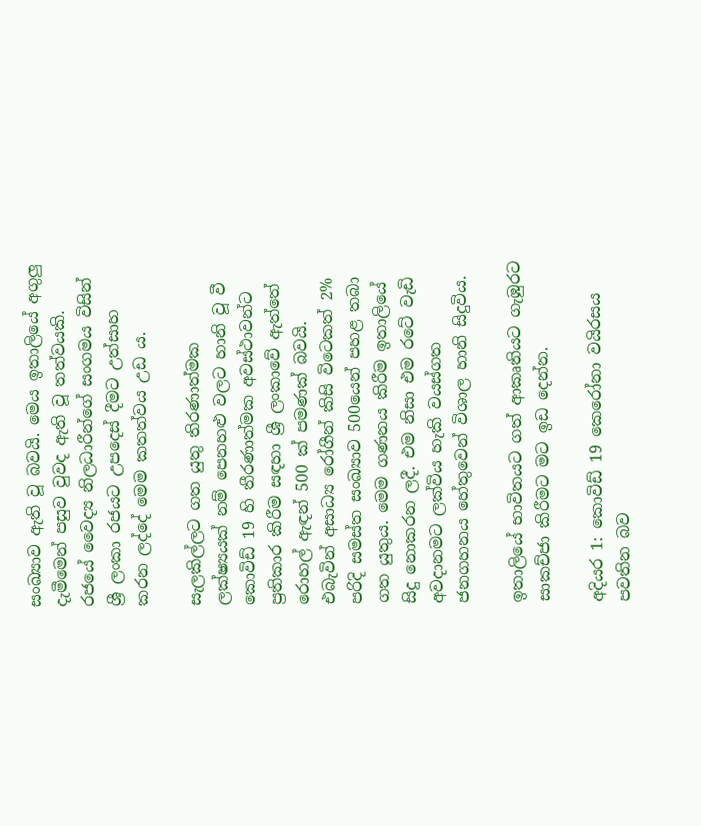සංඛ්‍යාව ඇති වූ බවයි. මෙය ඉතාලියේ අගුලු දැමීමෙන් පසුව වුවද ඇති වූ තත්වයකි. රජයේ වෛද්‍ය නිලධාරීන්ගේ සංගමය විසින් ශ්‍රී ලංකා රජයට උපදෙස් දීමට උත්සාහ කරන ලද්දේ මෙම කතත්වය උඩ ය.

සැලකිල්ලට ගත යුතු තිරණාත්මක ලක්ෂ්‍යයක් නම් පෙනහළු වලට හානි වූ වී කොවිඩ් 19 හි තීරණාත්මක අවස්ථාවන්ට ප්‍රතිකාර කිරීම සඳහා ශ්‍රී ලංකාවේ ඇත්තේ රොහල් ඇඳන් 500 ක් පමණක් බවයි. එබැවින් අසාධ්‍ය රෝගීන් කිසි විටෙකත් 2% පරිදි සමස්ත සංඛ්‍යාව 500යෙන් පහළ තබා ගත යුතුය. මෙම ගණනය කිරීම ඉතාලියේ සිදු නොකරන ලදී. එම නිසා එම රටේ වැඩි අවදානමට ලක්විය හැකි වයස්ගත ජනගහනය හේතුවෙන් විශාල හානි සිදුවිය.

ඉතාලියේ භාවිතයට ගත් ආකෘතියට ගැඹුරට සාකච්ජා කිරීමට මට ඉඩ දෙන්න.

අදියර 1: කොවිඩ් 19 කෙරෝනා වයිරසය පවතින බව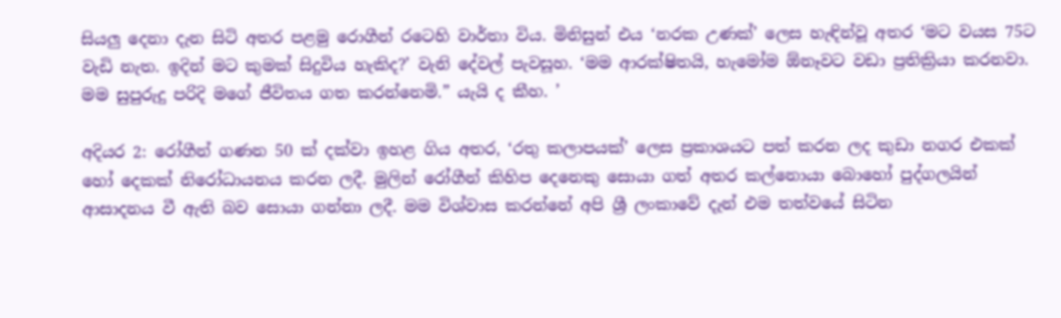සියලු දෙනා දැන සිටි අතර පළමු රොගීන් රටෙහි වාර්තා විය. මිනිසුන් එය ‘නරක උණක්’ ලෙස හැඳින්වූ අතර ‘මට වයස 75ට වැඩි නැත. ඉදින් මට කුමක් සිදුවිය හැකිද?’ වැනි දේවල් පැවසූහ. ‘මම ආරක්ෂිතයි, හැමෝම ඕනෑවට වඩා ප්‍රතික්‍රියා කරනවා. මම සුපුරුදු පරිදි මගේ ජීවිතය ගත කරන්නෙමි.” යැයි ද කීහ. ’

අදියර 2: රෝගීන් ගණන 50 ක් දක්වා ඉහළ ගිය අතර, ‘රතු කලාපයක්’ ලෙස ප්‍රකාශයට පත් කරන ලද කුඩා නගර එකක් හෝ දෙකක් නිරෝධායනය කරන ලදී. මුලින් රෝගීන් කිහිප දෙනෙකු සොයා ගත් අතර කල්නොයා බොහෝ පුද්ගලයින් ආසාදනය වී ඇති බව සොයා ගන්නා ලදී. මම විශ්වාස කරන්නේ අපි ශ්‍රී ලංකාවේ දැන් එම තත්වයේ සිටින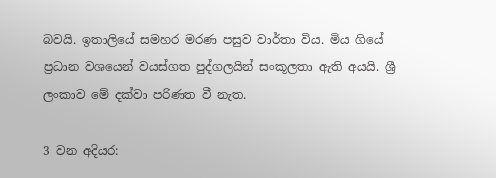බවයි. ඉතාලියේ සමහර මරණ පසුව වාර්තා විය. මිය ගියේ ප්‍රධාන වශයෙන් වයස්ගත පුද්ගලයින් සංකූලතා ඇති අයයි. ශ්‍රී ලංකාව මේ දක්වා පරිණත වී නැත.

3 වන අදියර: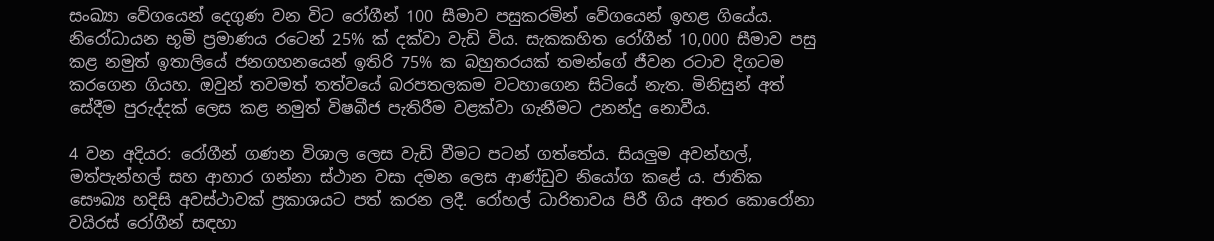සංඛ්‍යා වේගයෙන් දෙගුණ වන විට රෝගීන් 100 සීමාව පසුකරමින් වේගයෙන් ඉහළ ගියේය. නිරෝධායන භූමි ප්‍රමාණය රටෙන් 25% ක් දක්වා වැඩි විය. සැකකහිත රෝගීන් 10,000 සීමාව පසු කළ නමුත් ඉතාලියේ ජනගහනයෙන් ඉතිරි 75% ක බහුතරයක් තමන්ගේ ජීවන රටාව දිගටම කරගෙන ගියහ. ඔවුන් තවමත් තත්වයේ බරපතලකම වටහාගෙන සිටියේ නැත. මිනිසුන් අත් සේදීම පුරුද්දක් ලෙස කළ නමුත් විෂබීජ පැතිරීම වළක්වා ගැනීමට උනන්දු නොවීය.

4 වන අදියර: රෝගීන් ගණන විශාල ලෙස වැඩි වීමට පටන් ගත්තේය. සියලුම අවන්හල්, මත්පැන්හල් සහ ආහාර ගන්නා ස්ථාන වසා දමන ලෙස ආණ්ඩුව නියෝග කළේ ය. ජාතික සෞඛ්‍ය හදිසි අවස්ථාවක් ප්‍රකාශයට පත් කරන ලදී. රෝහල් ධාරිතාවය පිරී ගිය අතර කොරෝනා වයිරස් රෝගීන් සඳහා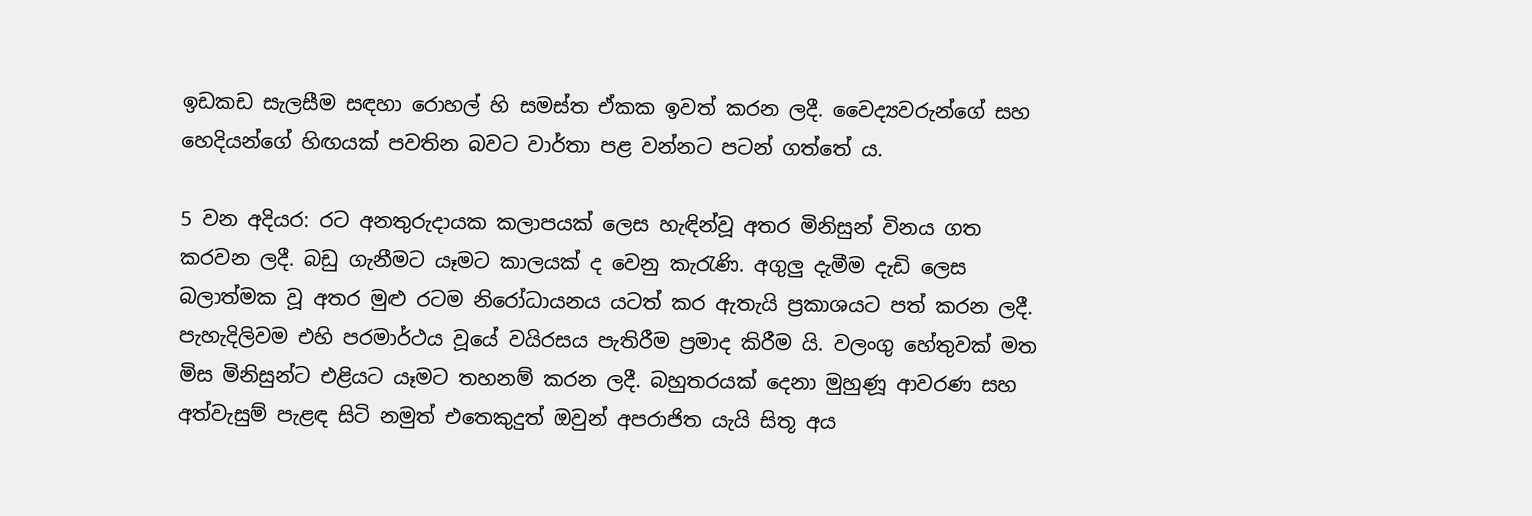ඉඩකඩ සැලසීම සඳහා රොහල් හි සමස්ත ඒකක ඉවත් කරන ලදී. වෛද්‍යවරුන්ගේ සහ හෙදියන්ගේ හිඟයක් පවතින බවට වාර්තා පළ වන්නට පටන් ගත්තේ ය.

5 වන අදියර: රට අනතුරුදායක කලාපයක් ලෙස හැඳින්වූ අතර මිනිසුන් විනය ගත කරවන ලදී. බඩු ගැනීමට යෑමට කාලයක් ද වෙනු කැරැණි. අගුලු දැමීම දැඩි ලෙස බලාත්මක වූ අතර මුළු රටම නිරෝධායනය යටත් කර ඇතැයි ප්‍රකාශයට පත් කරන ලදී. පැහැදිලිවම එහි පරමාර්ථය වූයේ වයිරසය පැතිරීම ප්‍රමාද කිරීම යි. වලංගු හේතුවක් මත මිස මිනිසුන්ට එළියට යෑමට තහනම් කරන ලදී. බහුතරයක් දෙනා මුහුණූ ආවරණ සහ අත්වැසුම් පැළඳ සිටි නමුත් එතෙකුදුත් ඔවුන් අපරාජිත යැයි සිතූ අය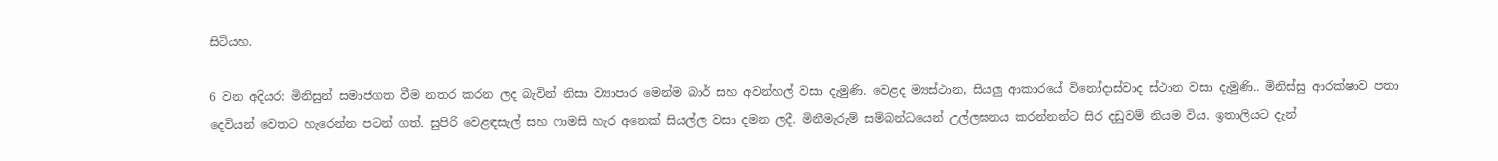සිටියහ.

6 වන අදියර: මිනිසුන් සමාජගත වීම නතර කරන ලද බැවින් නිසා ව්‍යාපාර මෙන්ම බාර් සහ අවන්හල් වසා දැමුණි. වෙළද ම්‍යස්ථාන, සියලු ආකාරයේ විනෝදාස්වාද ස්ථාන වසා දැමුණි.. මිනිස්සු ආරක්ෂාව පතා දෙවියන් වෙතට හැරෙන්න පටන් ගත්. සුපිරි වෙළඳසැල් සහ ෆාමසි හැර අනෙක් සියල්ල වසා දමන ලදී. මිනීමැරුම් සම්බන්ධයෙන් උල්ලඝනය කරන්නන්ට සිර දඩුවම් නියම විය. ඉතාලියට දැන්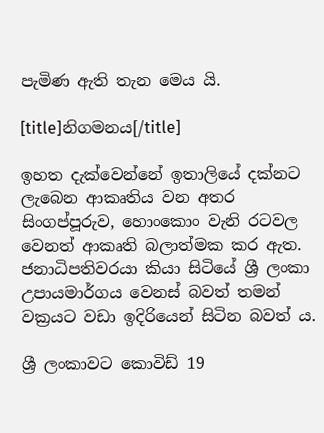පැමිණ ඇති තැන මෙය යි.

[title]නිගමනය[/title]

ඉහත දැක්වෙන්නේ ඉතාලියේ දක්නට ලැබෙන ආකෘතිය වන අතර සිංගප්පූරුව, හොංකොං වැනි රටවල වෙනත් ආකෘති බලාත්මක කර ඇත. ජනාධිපතිවරයා කියා සිටියේ ශ්‍රී ලංකා උපායමාර්ගය වෙනස් බවත් තමන් වක්‍රයට වඩා ඉදිරියෙන් සිටින බවත් ය.

ශ්‍රී ලංකාවට කොවිඩ් 19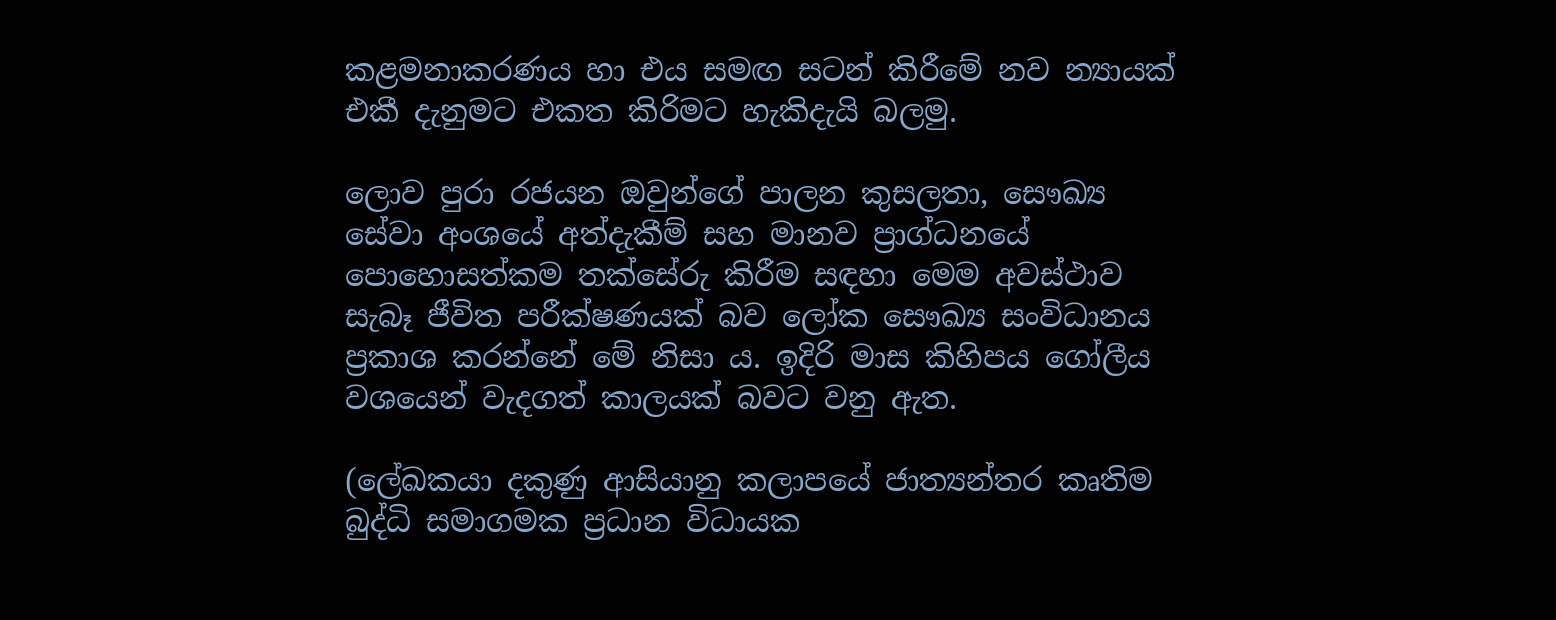කළමනාකරණය හා එය සමඟ සටන් කිරීමේ නව න්‍යායක් එකී දැනුමට එකත කිරිමට හැකිදැයි බලමු.

ලොව පුරා රජයන ඔවුන්ගේ පාලන කුසලතා, සෞඛ්‍ය සේවා අංශයේ අත්දැකීම් සහ මානව ප්‍රාග්ධනයේ පොහොසත්කම තක්සේරු කිරීම සඳහා මෙම අවස්ථාව සැබෑ ජීවිත පරීක්ෂණයක් බව ලෝක සෞඛ්‍ය සංවිධානය ප්‍රකාශ කරන්නේ මේ නිසා ය. ඉදිරි මාස කිහිපය ගෝලීය වශයෙන් වැදගත් කාලයක් බවට වනු ඇත.

(ලේඛකයා දකුණු ආසියානු කලාපයේ ජාත්‍යන්තර කෘතිම බුද්ධි සමාගමක ප්‍රධාන විධායක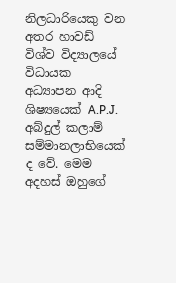නිලධාරියෙකු වන අතර හාවඩ් විශ්ව විද්‍යාලයේ විධායක අධ්‍යාපන ආදි ශිෂ්‍යයෙක් A.P.J. අබ්දුල් කලාම් සම්මානලාභියෙක් ද වේ. මෙම අදහස් ඔහුගේ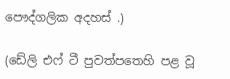පෞද්ගලික අදහස් .)

(ඩේලි එෆ් ටී පුවත්පතෙහි පළ වූ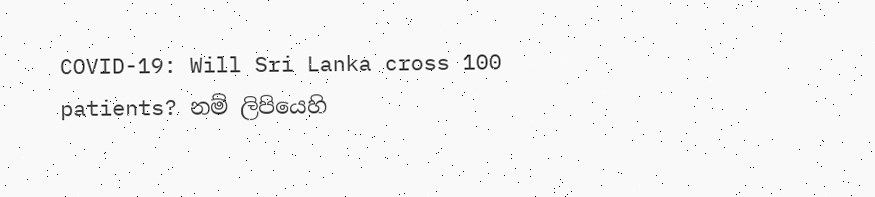COVID-19: Will Sri Lanka cross 100 patients? නම් ලිපියෙහි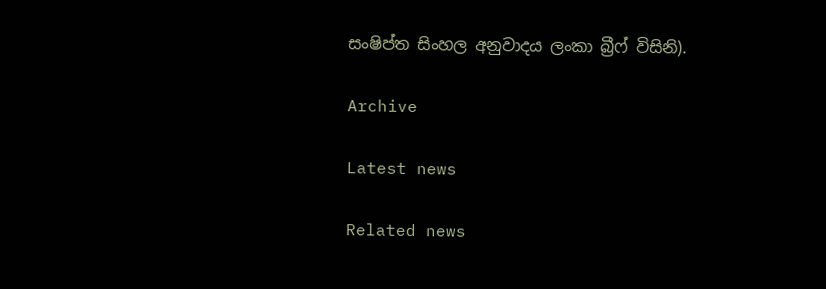සංෂිප්ත සිංහල අනුවාදය ලංකා බ්‍රීෆ් විසිනි).

Archive

Latest news

Related news